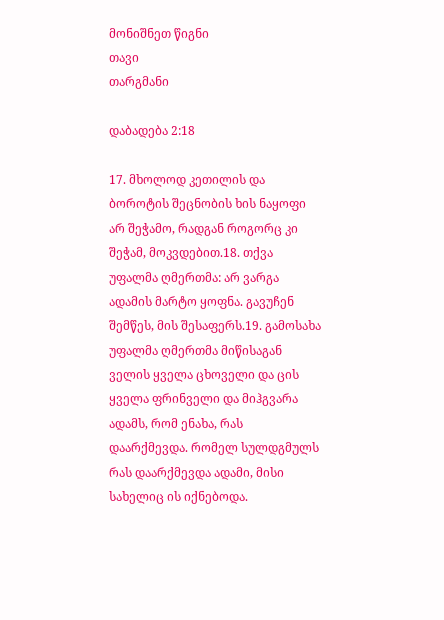მონიშნეთ წიგნი
თავი
თარგმანი

დაბადება 2:18

17. მხოლოდ კეთილის და ბოროტის შეცნობის ხის ნაყოფი არ შეჭამო, რადგან როგორც კი შეჭამ, მოკვდებით.18. თქვა უფალმა ღმერთმა: არ ვარგა ადამის მარტო ყოფნა. გავუჩენ შემწეს, მის შესაფერს.19. გამოსახა უფალმა ღმერთმა მიწისაგან ველის ყველა ცხოველი და ცის ყველა ფრინველი და მიჰგვარა ადამს, რომ ენახა, რას დაარქმევდა. რომელ სულდგმულს რას დაარქმევდა ადამი, მისი სახელიც ის იქნებოდა.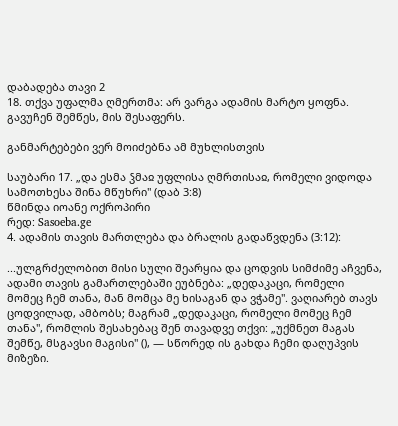დაბადება თავი 2
18. თქვა უფალმა ღმერთმა: არ ვარგა ადამის მარტო ყოფნა. გავუჩენ შემწეს, მის შესაფერს.

განმარტებები ვერ მოიძებნა ამ მუხლისთვის

საუბარი 17. „და ესმა ჴმაჲ უფლისა ღმრთისაჲ, რომელი ვიდოდა სამოთხესა შინა მწუხრი" (დაბ 3:8)
წმინდა იოანე ოქროპირი
რედ: Sasoeba.ge
4. ადამის თავის მართლება და ბრალის გადაწვდენა (3:12):

...ულგრძელობით მისი სული შეარყია და ცოდვის სიმძიმე აჩვენა, ადამი თავის გამართლებაში ეუბნება: „დედაკაცი, რომელი მომეც ჩემ თანა, მან მომცა მე ხისაგან და ვჭამე". ვაღიარებ თავს ცოდვილად, ამბობს; მაგრამ „დედაკაცი, რომელი მომეც ჩემ თანა", რომლის შესახებაც შენ თავადვე თქვი: „უქმნეთ მაგას შემწე, მსგავსი მაგისი" (), — სწორედ ის გახდა ჩემი დაღუპვის მიზეზი.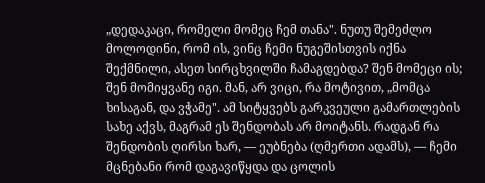„დედაკაცი, რომელი მომეც ჩემ თანა". ნუთუ შემეძლო მოლოდინი, რომ ის, ვინც ჩემი ნუგეშისთვის იქნა შექმნილი, ასეთ სირცხვილში ჩამაგდებდა? შენ მომეცი ის; შენ მომიყვანე იგი. მან, არ ვიცი, რა მოტივით, „მომცა ხისაგან, და ვჭამე". ამ სიტყვებს გარკვეული გამართლების სახე აქვს, მაგრამ ეს შენდობას არ მოიტანს. რადგან რა შენდობის ღირსი ხარ, — ეუბნება (ღმერთი ადამს), — ჩემი მცნებანი რომ დაგავიწყდა და ცოლის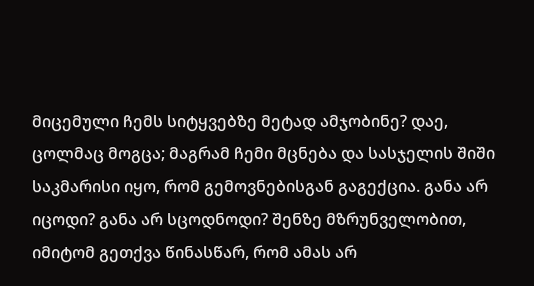მიცემული ჩემს სიტყვებზე მეტად ამჯობინე? დაე, ცოლმაც მოგცა; მაგრამ ჩემი მცნება და სასჯელის შიში საკმარისი იყო, რომ გემოვნებისგან გაგექცია. განა არ იცოდი? განა არ სცოდნოდი? შენზე მზრუნველობით, იმიტომ გეთქვა წინასწარ, რომ ამას არ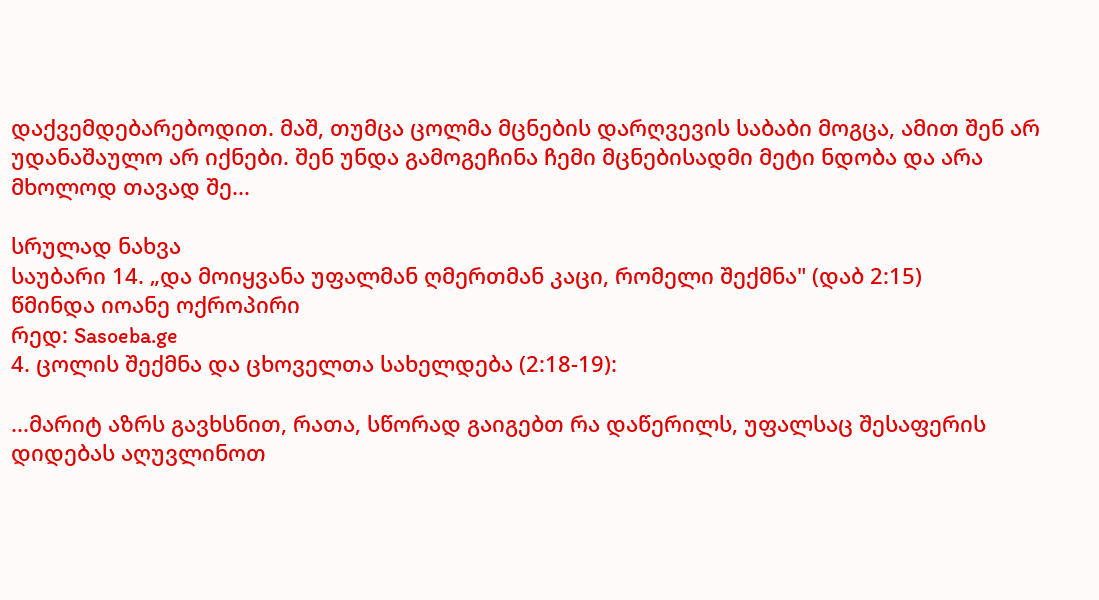დაქვემდებარებოდით. მაშ, თუმცა ცოლმა მცნების დარღვევის საბაბი მოგცა, ამით შენ არ უდანაშაულო არ იქნები. შენ უნდა გამოგეჩინა ჩემი მცნებისადმი მეტი ნდობა და არა მხოლოდ თავად შე...

სრულად ნახვა
საუბარი 14. „და მოიყვანა უფალმან ღმერთმან კაცი, რომელი შექმნა" (დაბ 2:15)
წმინდა იოანე ოქროპირი
რედ: Sasoeba.ge
4. ცოლის შექმნა და ცხოველთა სახელდება (2:18-19):

...მარიტ აზრს გავხსნით, რათა, სწორად გაიგებთ რა დაწერილს, უფალსაც შესაფერის დიდებას აღუვლინოთ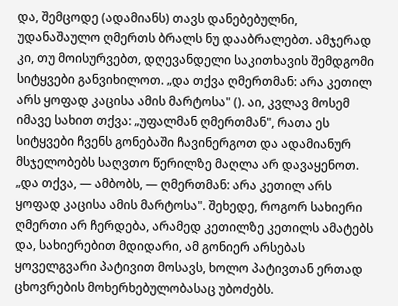და, შემცოდე (ადამიანს) თავს დანებებულნი, უდანაშაულო ღმერთს ბრალს ნუ დააბრალებთ. ამჯერად კი, თუ მოისურვებთ, დღევანდელი საკითხავის შემდგომი სიტყვები განვიხილოთ. „და თქვა ღმერთმან: არა კეთილ არს ყოფად კაცისა ამის მარტოსა" (). აი, კვლავ მოსემ იმავე სახით თქვა: „უფალმან ღმერთმან", რათა ეს სიტყვები ჩვენს გონებაში ჩავინერგოთ და ადამიანურ მსჯელობებს საღვთო წერილზე მაღლა არ დავაყენოთ. „და თქვა, — ამბობს, — ღმერთმან: არა კეთილ არს ყოფად კაცისა ამის მარტოსა". შეხედე, როგორ სახიერი ღმერთი არ ჩერდება, არამედ კეთილზე კეთილს ამატებს და, სახიერებით მდიდარი, ამ გონიერ არსებას ყოველგვარი პატივით მოსავს, ხოლო პატივთან ერთად ცხოვრების მოხერხებულობასაც უბოძებს.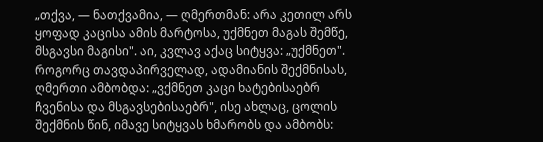„თქვა, — ნათქვამია, — ღმერთმან: არა კეთილ არს ყოფად კაცისა ამის მარტოსა, უქმნეთ მაგას შემწე, მსგავსი მაგისი". აი, კვლავ აქაც სიტყვა: „უქმნეთ". როგორც თავდაპირველად, ადამიანის შექმნისას, ღმერთი ამბობდა: „ვქმნეთ კაცი ხატებისაებრ ჩვენისა და მსგავსებისაებრ", ისე ახლაც, ცოლის შექმნის წინ, იმავე სიტყვას ხმარობს და ამბობს: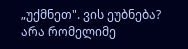„უქმნეთ". ვის ეუბნება? არა რომელიმე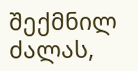შექმნილ ძალას,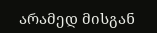არამედ მისგან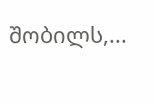შობილს,...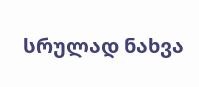სრულად ნახვა